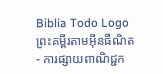Biblia Todo Logo
ព្រះគម្ពីរតាមអ៊ីនធឺណិត
- ការផ្សាយពាណិជ្ជក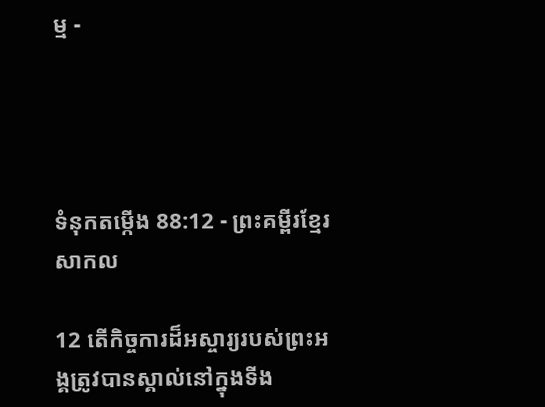ម្ម -




ទំនុកតម្កើង 88:12 - ព្រះគម្ពីរខ្មែរសាកល

12 តើកិច្ចការដ៏អស្ចារ្យរបស់ព្រះអង្គត្រូវបានស្គាល់នៅក្នុងទីង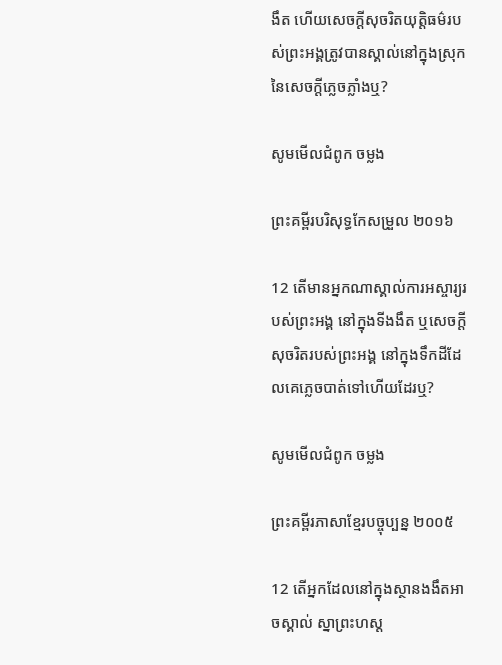ងឹត ហើយសេចក្ដីសុចរិតយុត្តិធម៌របស់ព្រះអង្គត្រូវបានស្គាល់នៅក្នុងស្រុកនៃសេចក្ដីភ្លេចភ្លាំងឬ?

សូមមើលជំពូក ចម្លង

ព្រះគម្ពីរបរិសុទ្ធកែសម្រួល ២០១៦

12 តើមានអ្នកណាស្គាល់ការអស្ចារ្យរបស់ព្រះ‌អង្គ នៅក្នុងទីងងឹត ឬសេចក្ដីសុចរិតរបស់ព្រះ‌អង្គ នៅក្នុងទឹកដីដែលគេភ្លេចបាត់ទៅហើយដែរឬ?

សូមមើលជំពូក ចម្លង

ព្រះគម្ពីរភាសាខ្មែរបច្ចុប្បន្ន ២០០៥

12 តើអ្នកដែលនៅក្នុងស្ថានងងឹតអាចស្គាល់ ស្នាព្រះ‌ហស្ដ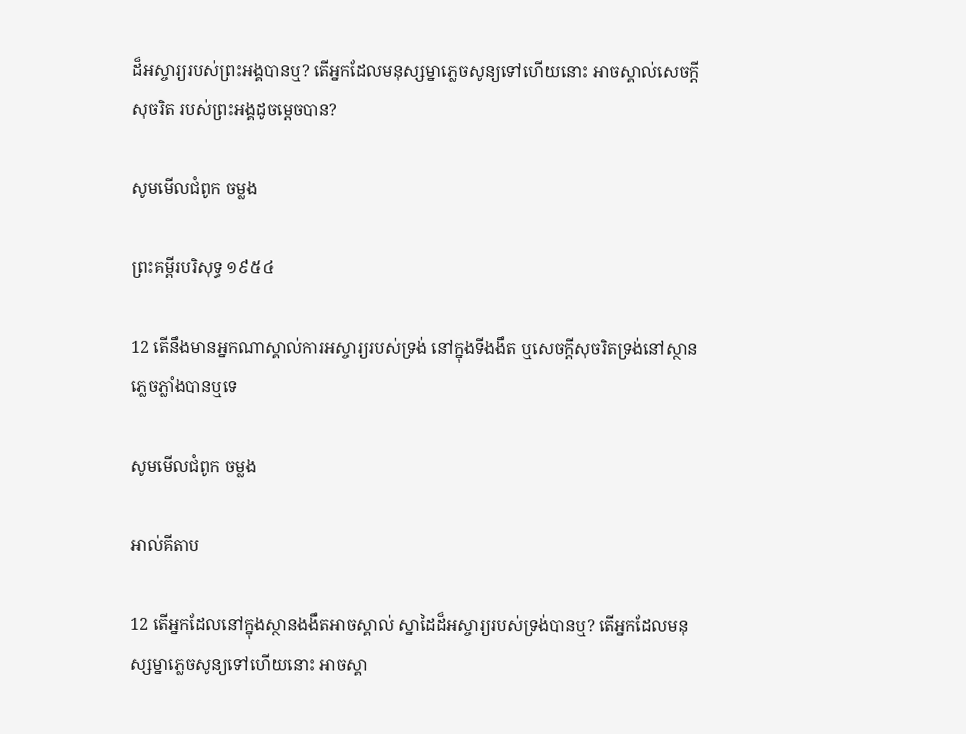ដ៏អស្ចារ្យរបស់ព្រះអង្គបានឬ? តើអ្នកដែលមនុស្ស‌ម្នាភ្លេចសូន្យទៅហើយនោះ អាចស្គាល់សេចក្ដីសុចរិត របស់ព្រះអង្គដូចម្ដេចបាន?

សូមមើលជំពូក ចម្លង

ព្រះគម្ពីរបរិសុទ្ធ ១៩៥៤

12 តើនឹងមានអ្នកណាស្គាល់ការអស្ចារ្យរបស់ទ្រង់ នៅក្នុងទីងងឹត ឬសេចក្ដីសុចរិតទ្រង់នៅស្ថានភ្លេចភ្លាំងបានឬទេ

សូមមើលជំពូក ចម្លង

អាល់គីតាប

12 តើអ្នកដែលនៅក្នុងស្ថានងងឹតអាចស្គាល់ ស្នា‌ដៃដ៏អស្ចារ្យរបស់ទ្រង់បានឬ? តើអ្នកដែលមនុស្ស‌ម្នាភ្លេចសូន្យទៅហើយនោះ អាចស្គា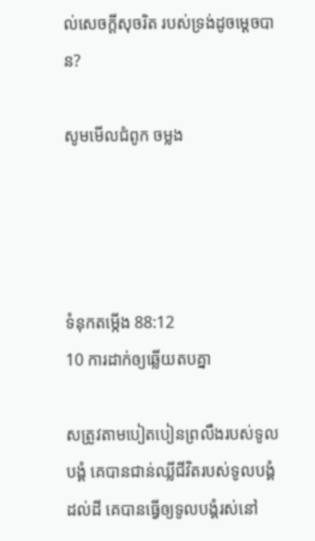ល់សេចក្ដីសុចរិត របស់ទ្រង់ដូចម្ដេចបាន?

សូមមើលជំពូក ចម្លង




ទំនុកតម្កើង 88:12
10 ការដាក់ឲ្យឆ្លើយតបគ្នា

សត្រូវតាមបៀតបៀនព្រលឹងរបស់ទូលបង្គំ គេបានជាន់ឈ្លីជីវិតរបស់ទូលបង្គំដល់ដី គេបានធ្វើឲ្យទូលបង្គំរស់នៅ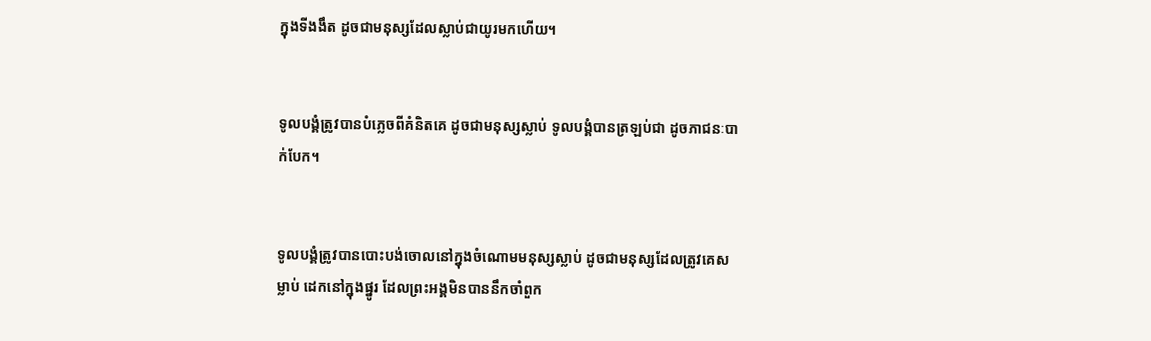ក្នុងទីងងឹត ដូចជាមនុស្សដែលស្លាប់ជាយូរមកហើយ។


ទូលបង្គំត្រូវបានបំភ្លេចពីគំនិតគេ ដូចជាមនុស្សស្លាប់ ទូលបង្គំបានត្រឡប់ជា ដូចភាជនៈបាក់បែក។


ទូលបង្គំត្រូវបានបោះបង់ចោលនៅក្នុងចំណោមមនុស្សស្លាប់ ដូចជាមនុស្សដែលត្រូវគេសម្លាប់ ដេកនៅក្នុងផ្នូរ ដែលព្រះអង្គមិនបាននឹកចាំពួក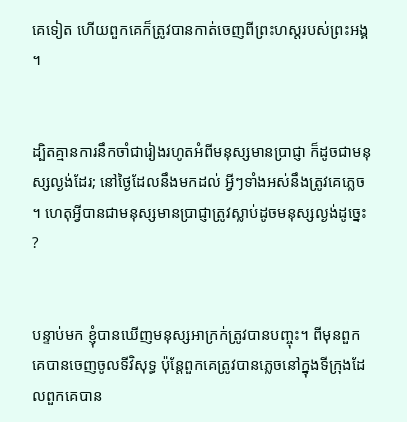គេទៀត ហើយពួកគេក៏ត្រូវបានកាត់ចេញពីព្រះហស្តរបស់ព្រះអង្គ។


ដ្បិតគ្មានការនឹកចាំជារៀងរហូតអំពីមនុស្សមានប្រាជ្ញា ក៏ដូចជាមនុស្សល្ងង់ដែរ; នៅថ្ងៃដែលនឹងមកដល់ អ្វីៗទាំងអស់នឹងត្រូវគេភ្លេច។ ហេតុអ្វីបានជាមនុស្សមានប្រាជ្ញាត្រូវស្លាប់ដូចមនុស្សល្ងង់ដូច្នេះ?


បន្ទាប់មក ខ្ញុំបានឃើញមនុស្សអាក្រក់ត្រូវបានបញ្ចុះ។ ពីមុនពួកគេបានចេញចូលទីវិសុទ្ធ ប៉ុន្តែពួកគេត្រូវបានភ្លេចនៅក្នុងទីក្រុងដែលពួកគេបាន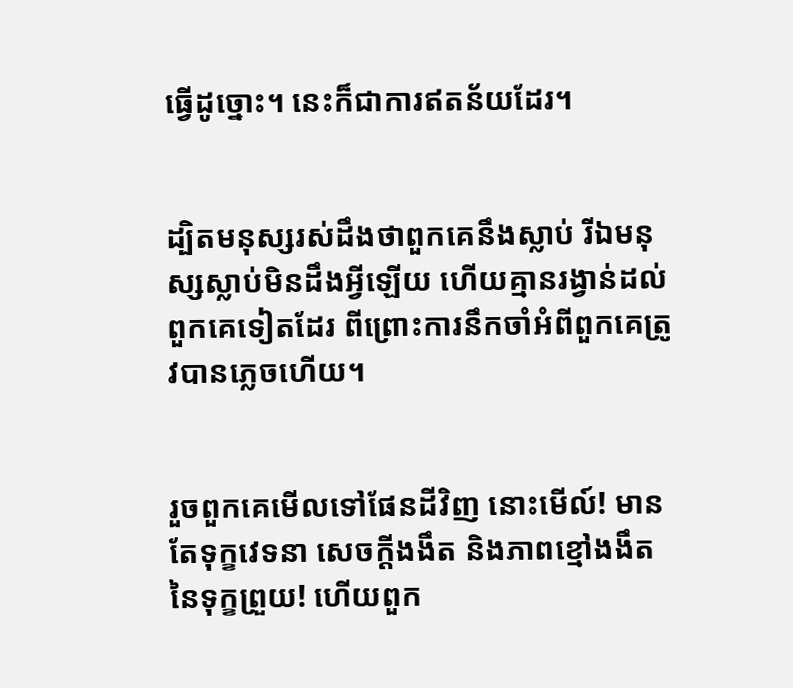ធ្វើដូច្នោះ។ នេះក៏ជាការឥតន័យដែរ។


ដ្បិតមនុស្សរស់ដឹងថាពួកគេនឹងស្លាប់ រីឯមនុស្សស្លាប់មិនដឹងអ្វីឡើយ ហើយគ្មានរង្វាន់ដល់ពួកគេទៀតដែរ ពីព្រោះការនឹកចាំអំពីពួកគេត្រូវបានភ្លេចហើយ។


រួចពួកគេមើលទៅផែនដីវិញ នោះមើល៍! មានតែទុក្ខវេទនា សេចក្ដីងងឹត និងភាពខ្មៅងងឹតនៃទុក្ខព្រួយ! ហើយពួក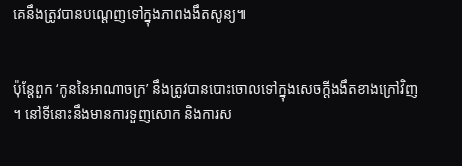គេនឹងត្រូវបានបណ្ដេញទៅក្នុងភាពងងឹតសូន្យ៕


ប៉ុន្តែពួក ‘កូននៃអាណាចក្រ’ នឹងត្រូវបានបោះចោលទៅក្នុងសេចក្ដីងងឹតខាងក្រៅវិញ។ នៅទីនោះនឹងមានការទួញសោក និងការស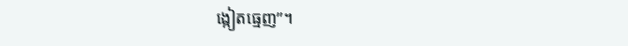ង្កៀតធ្មេញ”។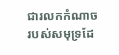ជារលកកំណាចរបស់សមុទ្រដែ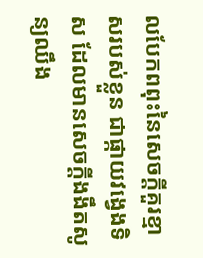លបែកពពុះនៃសេចក្ដីគួរខ្មាសរបស់ខ្លួន ជាផ្កាយវង្វេងទិស ដែលមានសេចក្ដីងងឹតសូន្យឈឹង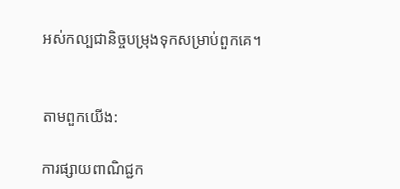អស់កល្បជានិច្ចបម្រុងទុកសម្រាប់ពួកគេ។


តាមពួកយើង:

ការផ្សាយពាណិជ្ជក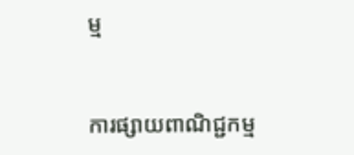ម្ម


ការផ្សាយពាណិជ្ជកម្ម